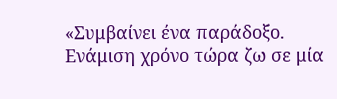«Συμβαίνει ένα παράδοξο. Ενάμιση χρόνο τώρα ζω σε μία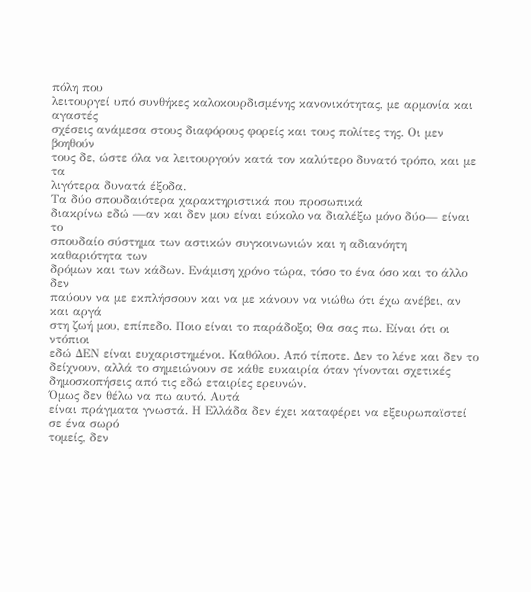πόλη που
λειτουργεί υπό συνθήκες καλοκουρδισμένης κανονικότητας, με αρμονία και αγαστές
σχέσεις ανάμεσα στους διαφόρους φορείς και τους πολίτες της. Οι μεν βοηθούν
τους δε, ώστε όλα να λειτουργούν κατά τον καλύτερο δυνατό τρόπο, και με τα
λιγότερα δυνατά έξοδα.
Τα δύο σπουδαιότερα χαρακτηριστικά που προσωπικά
διακρίνω εδώ —αν και δεν μου είναι εύκολο να διαλέξω μόνο δύο— είναι το
σπουδαίο σύστημα των αστικών συγκοινωνιών και η αδιανόητη καθαριότητα των
δρόμων και των κάδων. Ενάμιση χρόνο τώρα, τόσο το ένα όσο και το άλλο δεν
παύουν να με εκπλήσσουν και να με κάνουν να νιώθω ότι έχω ανέβει, αν και αργά
στη ζωή μου, επίπεδο. Ποιο είναι το παράδοξο; Θα σας πω. Είναι ότι οι ντόπιοι
εδώ ΔΕΝ είναι ευχαριστημένοι. Καθόλου. Από τίποτε. Δεν το λένε και δεν το
δείχνουν, αλλά το σημειώνουν σε κάθε ευκαιρία όταν γίνονται σχετικές
δημοσκοπήσεις από τις εδώ εταιρίες ερευνών.
Όμως δεν θέλω να πω αυτό. Αυτά
είναι πράγματα γνωστά. Η Ελλάδα δεν έχει καταφέρει να εξευρωπαϊστεί σε ένα σωρό
τομείς, δεν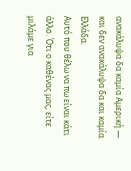ανακάλυψα δα καμία Αμερική — και δεν ανακάλυψα δα και καμία Ελλάδα.
Αυτό που θέλω να πω είναι κάτι άλλο. Ότι ο καθένας μας, είτε μιλάμε για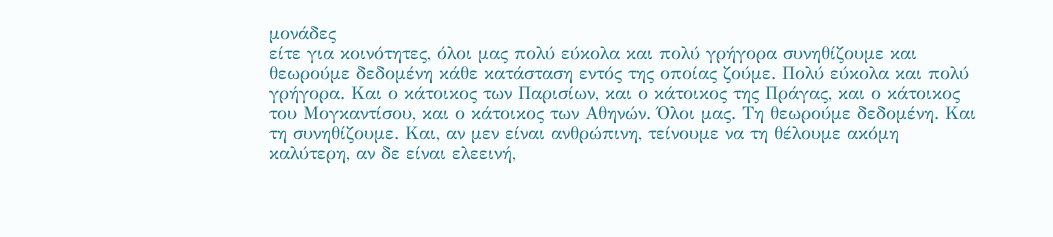μονάδες
είτε για κοινότητες, όλοι μας πολύ εύκολα και πολύ γρήγορα συνηθίζουμε και
θεωρούμε δεδομένη κάθε κατάσταση εντός της οποίας ζούμε. Πολύ εύκολα και πολύ
γρήγορα. Και ο κάτοικος των Παρισίων, και ο κάτοικος της Πράγας, και ο κάτοικος
του Μογκαντίσου, και ο κάτοικος των Αθηνών. Όλοι μας. Τη θεωρούμε δεδομένη. Και
τη συνηθίζουμε. Και, αν μεν είναι ανθρώπινη, τείνουμε να τη θέλουμε ακόμη
καλύτερη, αν δε είναι ελεεινή,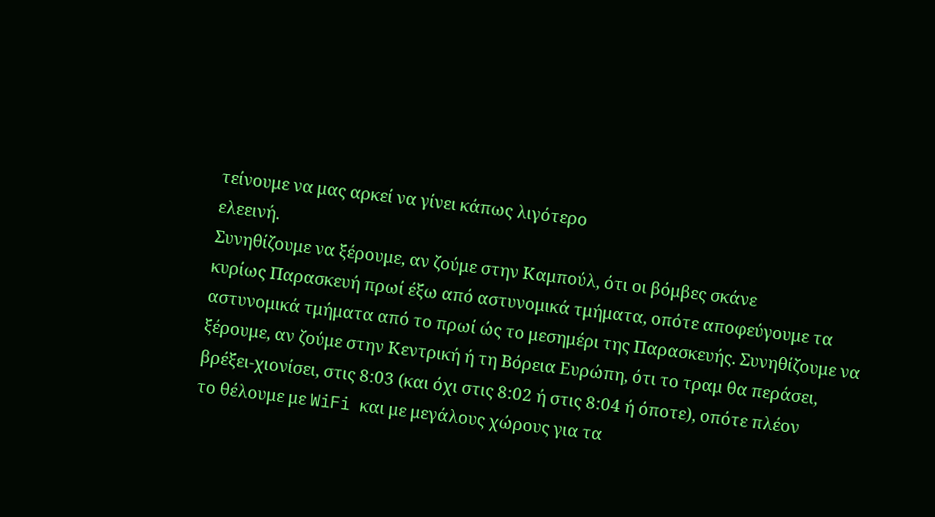τείνουμε να μας αρκεί να γίνει κάπως λιγότερο
ελεεινή.
Συνηθίζουμε να ξέρουμε, αν ζούμε στην Καμπούλ, ότι οι βόμβες σκάνε
κυρίως Παρασκευή πρωί έξω από αστυνομικά τμήματα, οπότε αποφεύγουμε τα
αστυνομικά τμήματα από το πρωί ώς το μεσημέρι της Παρασκευής. Συνηθίζουμε να
ξέρουμε, αν ζούμε στην Κεντρική ή τη Βόρεια Ευρώπη, ότι το τραμ θα περάσει,
βρέξει-χιονίσει, στις 8:03 (και όχι στις 8:02 ή στις 8:04 ή όποτε), οπότε πλέον
το θέλουμε με WiFi και με μεγάλους χώρους για τα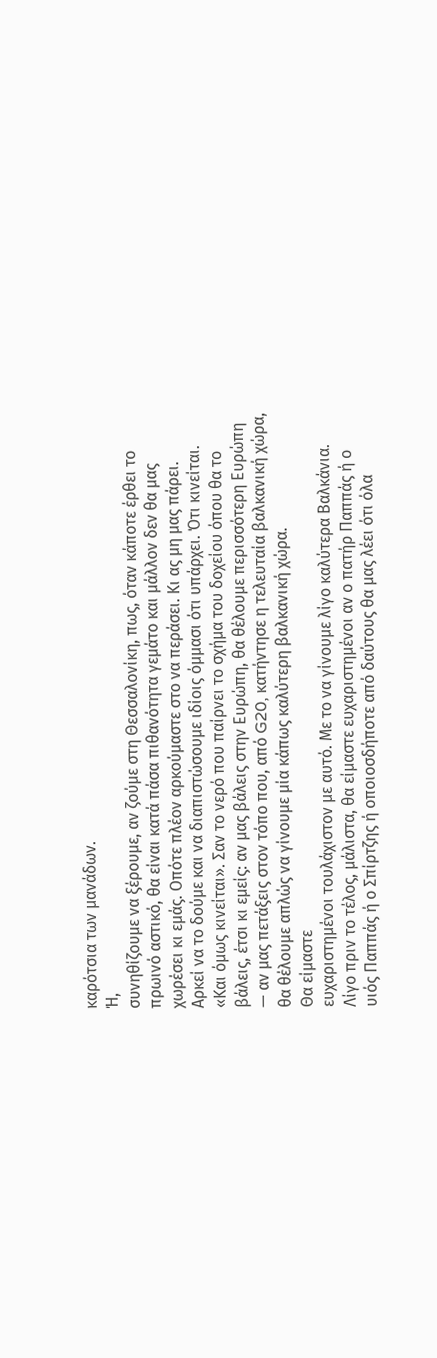καρότσια των μανάδων.
Ή,
συνηθίζουμε να ξέρουμε, αν ζούμε στη Θεσσαλονίκη, πως, όταν κάποτε έρθει το
πρωινό αστικό, θα είναι κατά πάσα πιθανότητα γεμάτο και μάλλον δεν θα μας
χωρέσει κι εμάς. Οπότε πλέον αρκούμαστε στο να περάσει. Κι ας μη μας πάρει.
Αρκεί να το δούμε και να διαπιστώσουμε ιδίοις όμμασι ότι υπάρχει. Ότι κινείται.
«Και όμως κινείται». Σαν το νερό που παίρνει το σχήμα του δοχείου όπου θα το
βάλεις, έτσι κι εμείς: αν μας βάλεις στην Ευρώπη, θα θέλουμε περισσότερη Ευρώπη
— αν μας πετάξεις στον τόπο που, από G20, κατήντησε η τελευταία βαλκανική χώρα,
θα θέλουμε απλώς να γίνουμε μία κάπως καλύτερη βαλκανική χώρα.
Θα είμαστε
ευχαριστημένοι τουλάχιστον με αυτό. Με το να γίνουμε λίγο καλύτερα Βαλκάνια.
Λίγο πριν το τέλος, μάλιστα, θα είμαστε ευχαριστημένοι αν ο πατήρ Παππάς ή ο
υιός Παππάς ή ο Σπίρτζης ή οποιοσδήποτε από δαύτους θα μας λέει ότι όλα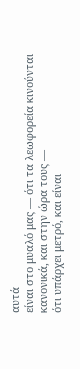αυτά
είναι στο μυαλό μας — ότι τα λεωφορεία κινούνται κανονικά, και στην ώρα τους —
ότι υπάρχει μετρό, και είναι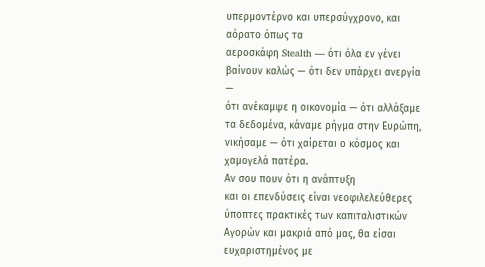υπερμοντέρνο και υπερσύγχρονο, και αόρατο όπως τα
αεροσκάφη Stealth — ότι όλα εν γένει βαίνουν καλώς — ότι δεν υπάρχει ανεργία —
ότι ανέκαμψε η οικονομία — ότι αλλάξαμε τα δεδομένα, κάναμε ρήγμα στην Ευρώπη,
νικήσαμε — ότι χαίρεται ο κόσμος και χαμογελά πατέρα.
Αν σου πουν ότι η ανάπτυξη
και οι επενδύσεις είναι νεοφιλελεύθερες ύποπτες πρακτικές των καπιταλιστικών
Αγορών και μακριά από μας, θα είσαι ευχαριστημένος με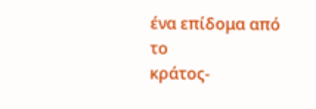ένα επίδομα από το
κράτος-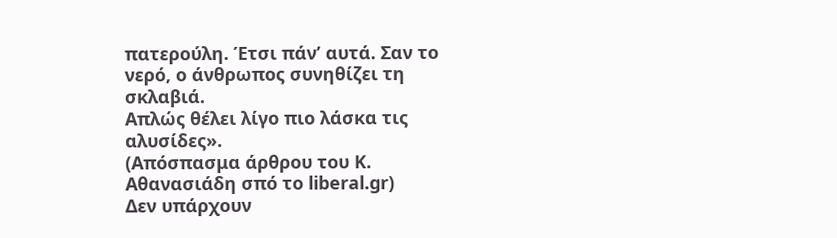πατερούλη. Έτσι πάν’ αυτά. Σαν το νερό, ο άνθρωπος συνηθίζει τη σκλαβιά.
Απλώς θέλει λίγο πιο λάσκα τις αλυσίδες».
(Απόσπασμα άρθρου του Κ. Aθανασιάδη σπό το liberal.gr)
Δεν υπάρχουν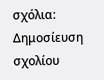σχόλια:
Δημοσίευση σχολίου